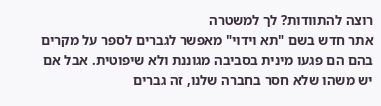רוצה להתוודות? לך למשטרה
אתר חדש בשם "תא וידוי" מאפשר לגברים לספר על מקרים בהם הם פגעו מינית בסביבה מגוננת ולא שיפוטית. אבל אם יש משהו שלא חסר בחברה שלנו, זה גברים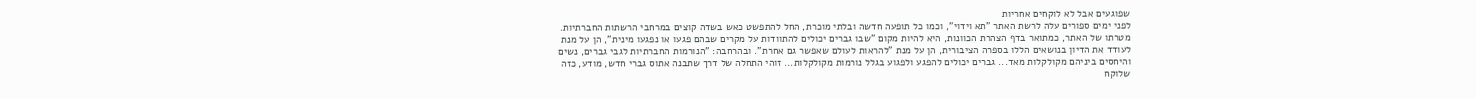שפוגעים אבל לא לוקחים אחריות
לפני ימים ספורים עלה לרשת האתר "תא וידוי", וכמו כל תופעה חדשה ובלתי מוכרת, החל להתפשט כאש בשדה קוצים במרחבי הרשתות החברתיות. מטרתו של האתר, כמתואר בדף הצהרת הכוונות, היא להיות מקום "שבו גברים יכולים להתוודות על מקרים שבהם פגעו או נפגעו מינית", הן על מנת לעודד את הדיון בנושאים הללו בספרה הציבורית, הן על מנת "להראות לעולם שאפשר גם אחרת". ובהרחבה: "הנורמות החברתיות לגבי גברים, נשים והיחסים ביניהם מקולקלות מאד... גברים יכולים להפגע ולפגוע בגלל נורמות מקולקלות... זוהי התחלה של דרך שתבנה אתוס גברי חדש, מודע, כזה שלוקח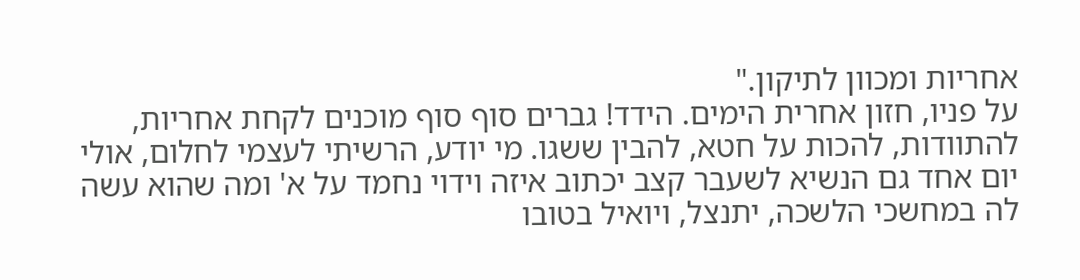אחריות ומכוון לתיקון."
על פניו, חזון אחרית הימים. הידד! גברים סוף סוף מוכנים לקחת אחריות, להתוודות, להכות על חטא, להבין ששגו. מי יודע, הרשיתי לעצמי לחלום, אולי יום אחד גם הנשיא לשעבר קצב יכתוב איזה וידוי נחמד על א' ומה שהוא עשה לה במחשכי הלשכה, יתנצל, ויואיל בטובו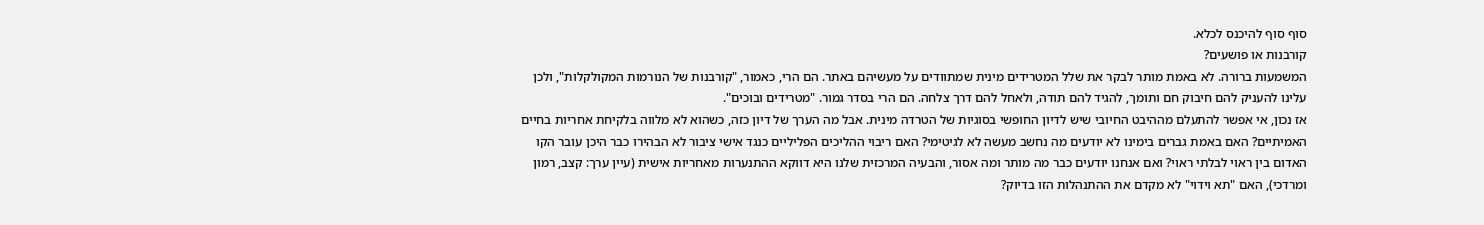סוף סוף להיכנס לכלא.
קורבנות או פושעים?
המשמעות ברורה. לא באמת מותר לבקר את שלל המטרידים מינית שמתוודים על מעשיהם באתר. הם הרי, כאמור, "קורבנות של הנורמות המקולקלות", ולכן עלינו להעניק להם חיבוק חם ותומך, להגיד להם תודה, ולאחל להם דרך צלחה. הם הרי בסדר גמור. "מטרידים ובוכים".
אז נכון, אי אפשר להתעלם מההיבט החיובי שיש לדיון החופשי בסוגיות של הטרדה מינית. אבל מה הערך של דיון כזה, כשהוא לא מלווה בלקיחת אחריות בחיים האמיתיים? האם באמת גברים בימינו לא יודעים מה נחשב מעשה לא לגיטימי? האם ריבוי ההליכים הפליליים כנגד אישי ציבור לא הבהירו כבר היכן עובר הקו האדום בין ראוי לבלתי ראוי? ואם אנחנו יודעים כבר מה מותר ומה אסור, והבעיה המרכזית שלנו היא דווקא ההתנערות מאחריות אישית (עיין ערך: קצב, רמון ומרדכי), האם "תא וידוי" לא מקדם את ההתנהלות הזו בדיוק?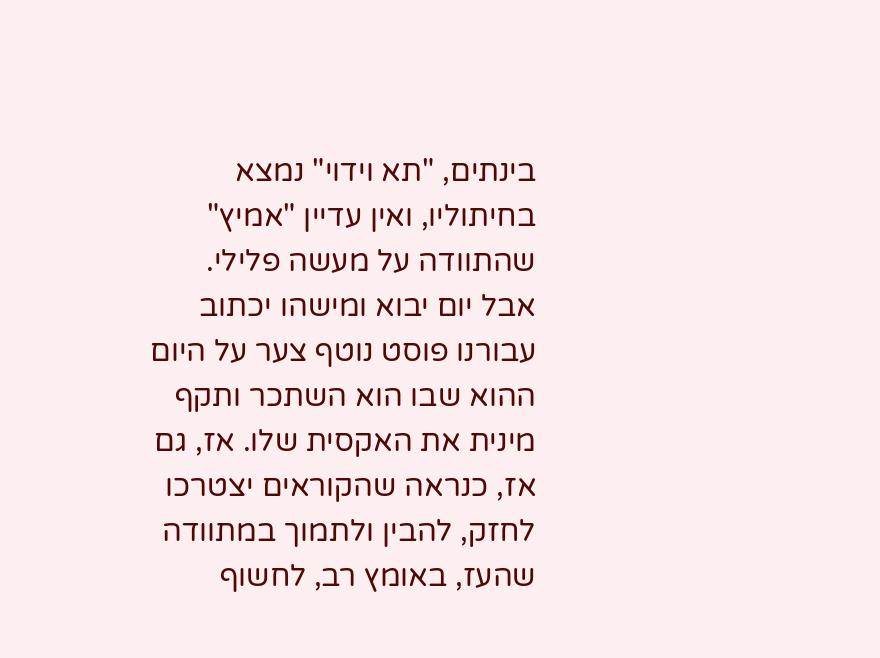בינתים, "תא וידוי" נמצא בחיתוליו, ואין עדיין "אמיץ" שהתוודה על מעשה פלילי. אבל יום יבוא ומישהו יכתוב עבורנו פוסט נוטף צער על היום ההוא שבו הוא השתכר ותקף מינית את האקסית שלו. אז, גם אז, כנראה שהקוראים יצטרכו לחזק, להבין ולתמוך במתוודה שהעז, באומץ רב, לחשוף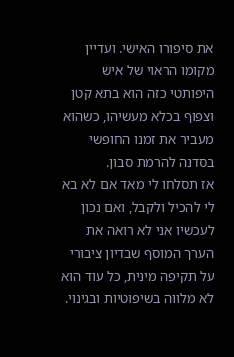את סיפורו האישי. ועדיין מקומו הראוי של איש היפותטי כזה הוא בתא קטן וצפוף בכלא מעשיהו, כשהוא מעביר את זמנו החופשי בסדנה להרמת סבון.
אז תסלחו לי מאד אם לא בא לי להכיל ולקבל, ואם נכון לעכשיו אני לא רואה את הערך המוסף שבדיון ציבורי על תקיפה מינית, כל עוד הוא לא מלווה בשיפוטיות ובגינוי.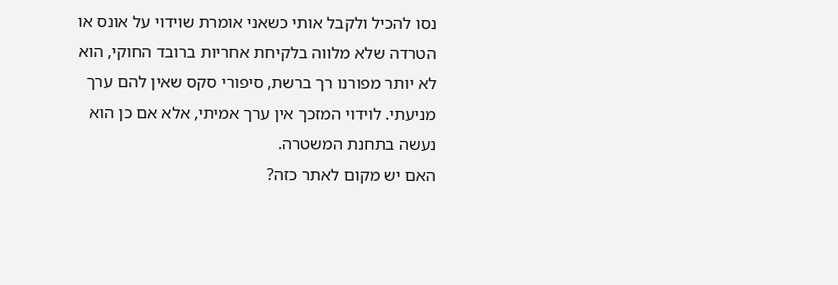נסו להכיל ולקבל אותי כשאני אומרת שוידוי על אונס או הטרדה שלא מלווה בלקיחת אחריות ברובד החוקי, הוא לא יותר מפורנו רך ברשת, סיפורי סקס שאין להם ערך מניעתי. לוידוי המזכך אין ערך אמיתי, אלא אם כן הוא נעשה בתחנת המשטרה.
האם יש מקום לאתר כזה?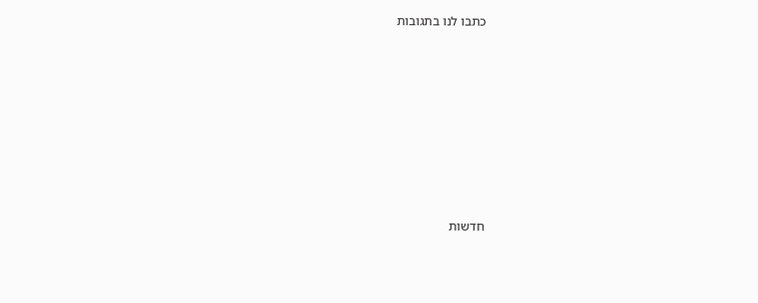כתבו לנו בתגובות








חדשות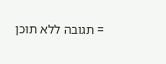= תגובה ללא תוכן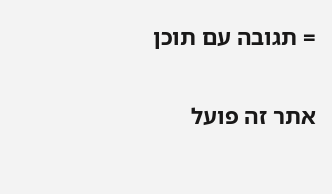= תגובה עם תוכן


אתר זה פועל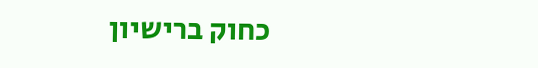כחוק ברישיון